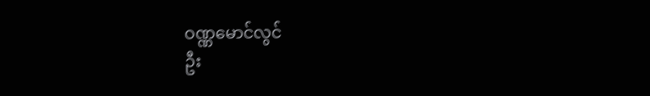ဝဏ္ဏမောင်လွင်
ဦး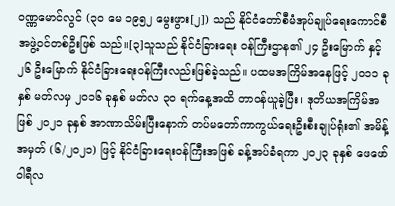ဝဏ္ဏမောင်လွင် (၃၀ မေ ၁၉၅၂ မွေးဖွား[၂]) သည် နိုင်ငံတော်စီမံအုပ်ချုပ်ရေးကောင်စီ အဖွဲ့ဝင်တစ်ဦးဖြစ် သည်။[၃]သူသည် နိုင်ငံခြားရေး ဝန်ကြီးဌာန၏ ၂၄ ဦးမြောက် နှင့် ၂၆ ဦးမြောက် နိုင်ငံခြားရေးဝန်ကြီးလည်းဖြစ်ခဲ့သည်။ ပထမအကြိမ်အနေဖြင့် ၂၀၁၁ ခုနှစ် မတ်လမှ ၂၀၁၆ ခုနှစ် မတ်လ ၃၀ ရက်နေ့အထိ တာဝန်ယူခဲ့ပြီး၊ ဒုတိယအကြိမ်အဖြစ် ၂၀၂၁ ခုနှစ် အာဏာသိမ်းပြီးနောက် တပ်မတော်ကာကွယ်ရေးဦးစီးချုပ်ရုံး၏ အမိန့်အမှတ် (၆/၂၀၂၁) ဖြင့် နိုင်ငံခြားရေးဝန်ကြီးအဖြစ် ခန့်အပ်ခံရကာ ၂၀၂၃ ခုနှစ် ဖေဖော်ဝါရီလ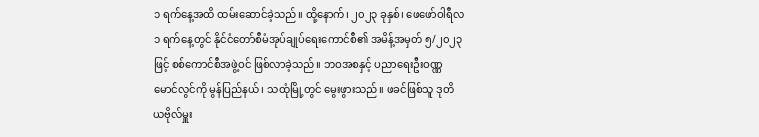၁ ရက်နေ့အထိ ထမ်းဆောင်ခဲ့သည်။ ထို့နောက်၊ ၂၀၂၃ ခုနှစ်၊ ဖေဖော်ဝါရီလ ၁ ရက်နေ့တွင် နိုင်ငံတော်စီမံအုပ်ချုပ်ရေးကောင်စီ၏ အမိန့်အမှတ် ၅/၂၀၂၃ ဖြင့် စစ်ကောင်စီအဖွဲ့ဝင် ဖြစ်လာခဲ့သည်။ ဘဝအစနှင့် ပညာရေးဦးဝဏ္ဏမောင်လွင်ကို မွန်ပြည်နယ်၊ သထုံမြို့တွင် မွေးဖွားသည်။ ဖခင်ဖြစ်သူ ဒုတိယဗိုလ်မှူး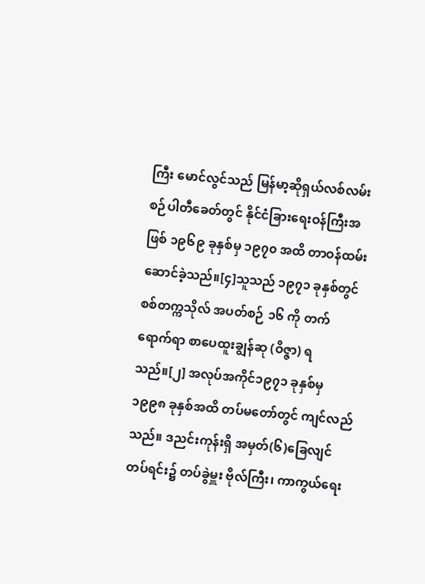ကြီး မောင်လွင်သည် မြန်မာ့ဆိုရှယ်လစ်လမ်းစဉ်ပါတီခေတ်တွင် နိုင်ငံခြားရေးဝန်ကြီးအဖြစ် ၁၉၆၉ ခုနှစ်မှ ၁၉၇၀ အထိ တာဝန်ထမ်းဆောင်ခဲ့သည်။[၄]သူသည် ၁၉၇၁ ခုနှစ်တွင် စစ်တက္ကသိုလ် အပတ်စဉ် ၁၆ ကို တက်ရောက်ရာ စာပေထူးချွန်ဆု (ဝိဇ္ဇာ) ရသည်။[၂] အလုပ်အကိုင်၁၉၇၁ ခုနှစ်မှ ၁၉၉၈ ခုနှစ်အထိ တပ်မတော်တွင် ကျင်လည်သည်။ ဒညင်းကုန်းရှိ အမှတ်(၆)ခြေလျင်တပ်ရင်း၌ တပ်ခွဲမှူး ဗိုလ်ကြီး၊ ကာကွယ်ရေး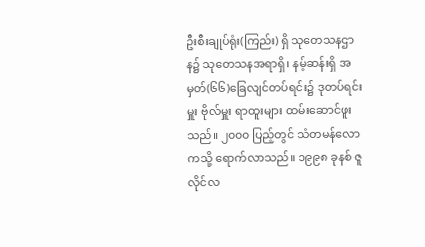ဦးစီးချုပ်ရုံး(ကြည်း) ရှိ သုတေသနဌာန၌ သုတေသနအရာရှိ၊ နမ့်ဆန်းရှိ အမှတ်(၆၆)ခြေလျင်တပ်ရင်း၌ ဒုတပ်ရင်းမှူး ဗိုလ်မှူး ရာထူးများ ထမ်းဆောင်ဖူးသည်။ ၂၀၀၀ ပြည့်တွင် သံတမန်လောကသို့ ရောက်လာသည်။ ၁၉၉၈ ခုနစ် ဇူလိုင်လ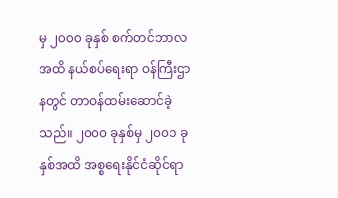မှ ၂၀၀၀ ခုနှစ် စက်တင်ဘာလအထိ နယ်စပ်ရေးရာ ဝန်ကြီးဌာနတွင် တာဝန်ထမ်းဆောင်ခဲ့သည်။ ၂၀၀၀ ခုနှစ်မှ ၂၀၀၁ ခုနှစ်အထိ အစ္စရေးနိုင်ငံဆိုင်ရာ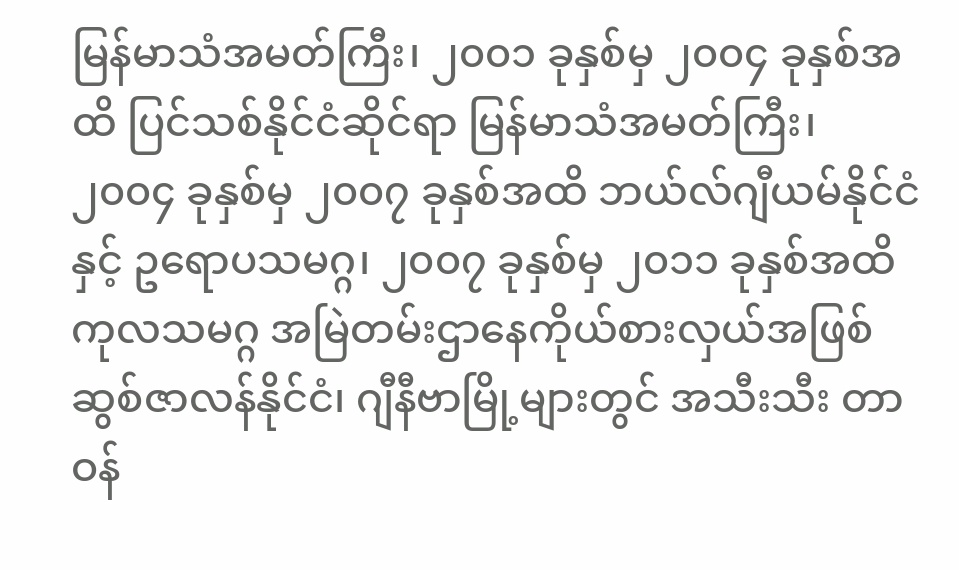မြန်မာသံအမတ်ကြီး၊ ၂၀၀၁ ခုနှစ်မှ ၂၀၀၄ ခုနှစ်အထိ ပြင်သစ်နိုင်ငံဆိုင်ရာ မြန်မာသံအမတ်ကြီး၊ ၂၀၀၄ ခုနှစ်မှ ၂၀၀၇ ခုနှစ်အထိ ဘယ်လ်ဂျီယမ်နိုင်ငံနှင့် ဥရောပသမဂ္ဂ၊ ၂၀၀၇ ခုနှစ်မှ ၂၀၁၁ ခုနှစ်အထိ ကုလသမဂ္ဂ အမြဲတမ်းဌာနေကိုယ်စားလှယ်အဖြစ် ဆွစ်ဇာလန်နိုင်ငံ၊ ဂျီနီဗာမြို့များတွင် အသီးသီး တာဝန်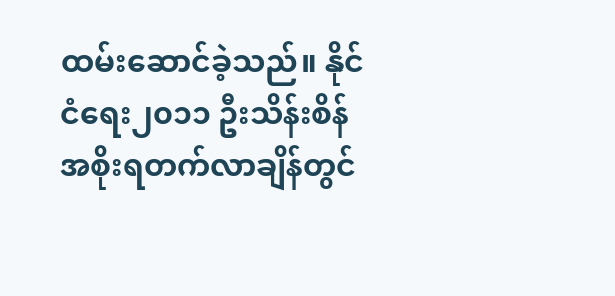ထမ်းဆောင်ခဲ့သည်။ နိုင်ငံရေး၂၀၁၁ ဦးသိန်းစိန် အစိုးရတက်လာချိန်တွင်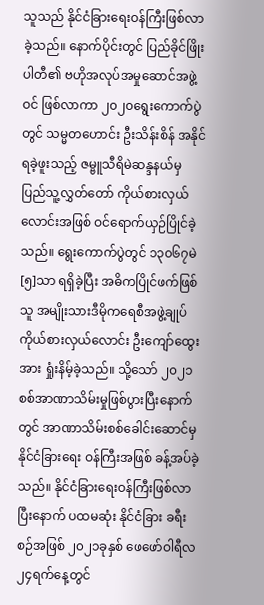သူသည် နိုင်ငံခြားရေးဝန်ကြီးဖြစ်လာခဲ့သည်။ နောက်ပိုင်းတွင် ပြည်ခိုင်ဖြိုးပါတီ၏ ဗဟိုအလုပ်အမှုဆောင်အဖွဲ့ဝင် ဖြစ်လာကာ ၂၀၂၀ရွေးကောက်ပွဲတွင် သမ္မတဟောင်း ဦးသိန်းစိန် အနိုင်ရခဲ့ဖူးသည့် ဇမ္ဗူသီရိမဲဆန္ဒနယ်မှ ပြည်သူ့လွှတ်တော် ကိုယ်စားလှယ်လောင်းအဖြစ် ဝင်ရောက်ယှဉ်ပြိုင်ခဲ့သည်။ ရွေးကောက်ပွဲတွင် ၁၃၀၆၇မဲ[၅]သာ ရရှိခဲ့ပြီး အဓိကပြိုင်ဖက်ဖြစ်သူ အမျိုးသားဒီမိုကရေစီအဖွဲ့ချုပ် ကိုယ်စားလှယ်လောင်း ဦးကျော်ထွေးအား ရှုံးနိမ့်ခဲ့သည်။ သို့သော် ၂၀၂၁ စစ်အာဏာသိမ်းမှုဖြစ်ပွားပြီးနောက်တွင် အာဏာသိမ်းစစ်ခေါင်းဆောင်မှ နိုင်ငံခြားရေး ဝန်ကြီးအဖြစ် ခန့်အပ်ခဲ့သည်။ နိုင်ငံခြားရေးဝန်ကြီးဖြစ်လာပြီးနောက် ပထမဆုံး နိုင်ငံခြား ခရီးစဉ်အဖြစ် ၂၀၂၁ခုနှစ် ဖေဖော်ဝါရီလ ၂၄ရက်နေ့တွင်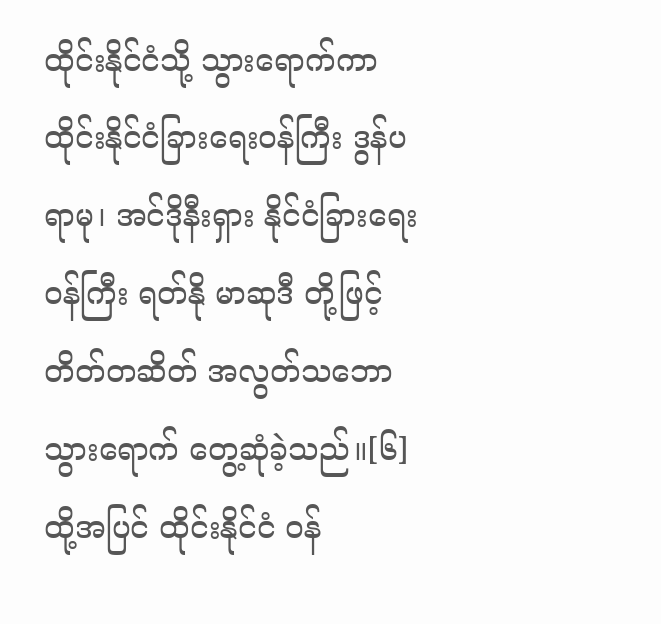ထိုင်းနိုင်ငံသို့ သွားရောက်ကာ ထိုင်းနိုင်ငံခြားရေးဝန်ကြီး ဒွန်ပရာမု၊ အင်ဒိုနီးရှား နိုင်ငံခြားရေးဝန်ကြီး ရတ်နို မာဆုဒီ တို့ဖြင့် တိတ်တဆိတ် အလွတ်သဘော သွားရောက် တွေ့ဆုံခဲ့သည်။[၆]ထို့အပြင် ထိုင်းနိုင်ငံ ဝန်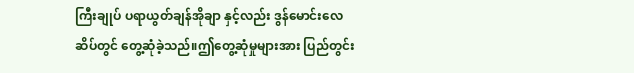ကြီးချုပ် ပရာယွတ်ချန်အိုချာ နှင့်လည်း ဒွန်မောင်းလေဆိပ်တွင် တွေ့ဆုံခဲ့သည်။ဤတွေ့ဆုံမှုများအား ပြည်တွင်း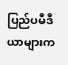ပြည်ပမီဒီယာများက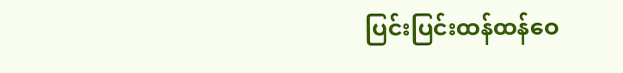ပြင်းပြင်းထန်ထန်ဝေ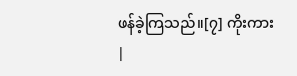ဖန်ခဲ့ကြသည်။[၇] ကိုးကား
|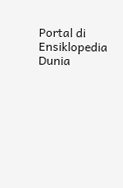Portal di Ensiklopedia Dunia